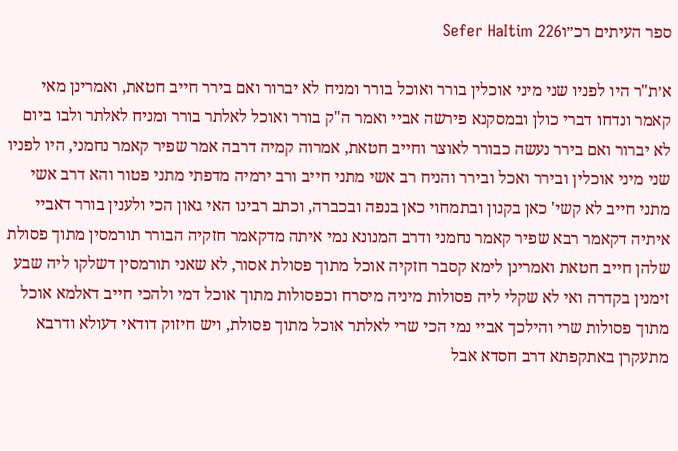ספר העיתים רכ״וSefer HaItim 226

א׳ת"ר היו לפניו שני מיני אוכלין בורר ואוכל בורר ומניח לא יברור ואם בירר חייב חטאת, ואמרינן מאי קאמר ונדחו דברי כולן ובמסקנא פירשה אביי ואמר ה"ק בורר ואוכל לאלתר בורר ומניח לאלתר ולבו ביום לא יברור ואם בירר נעשה כבורר לאוצר וחייב חטאת, אמרוה קמיה דרבה אמר שפיר קאמר נחמני, היו לפניו שני מיני אוכלין ובירר ואכל ובירר והניח רב אשי מתני חייב ורב ירמיה מדפתי מתני פטור והא דרב אשי מתני חייב לא קשי' כאן בקנון ובתמחוי כאן בנפה ובכברה, וכתב רבינו האי גאון הכי ולענין בורר דאביי איתיה דקאמר רבא שפיר קאמר נחמני ודרב המנונא נמי איתה מדקאמר חזקיה הבורר תורמסין מתוך פסולת שלהן חייב חטאת ואמרינן לימא קסבר חזקיה אוכל מתוך פסולת אסור, לא שאני תורמסין דשלקו ליה שבע זימנין בקדרה ואי לא שקלי ליה פסולות מיניה מיסרח וכפסולות מתוך אוכל דמי ולהכי חייב דאלמא אוכל מתוך פסולות שרי והילכך אביי נמי הכי שרי לאלתר אוכל מתוך פסולת, ויש חיזוק דודאי דעולא ודרבא מתעקרן באתקפתא דרב חסדא אבל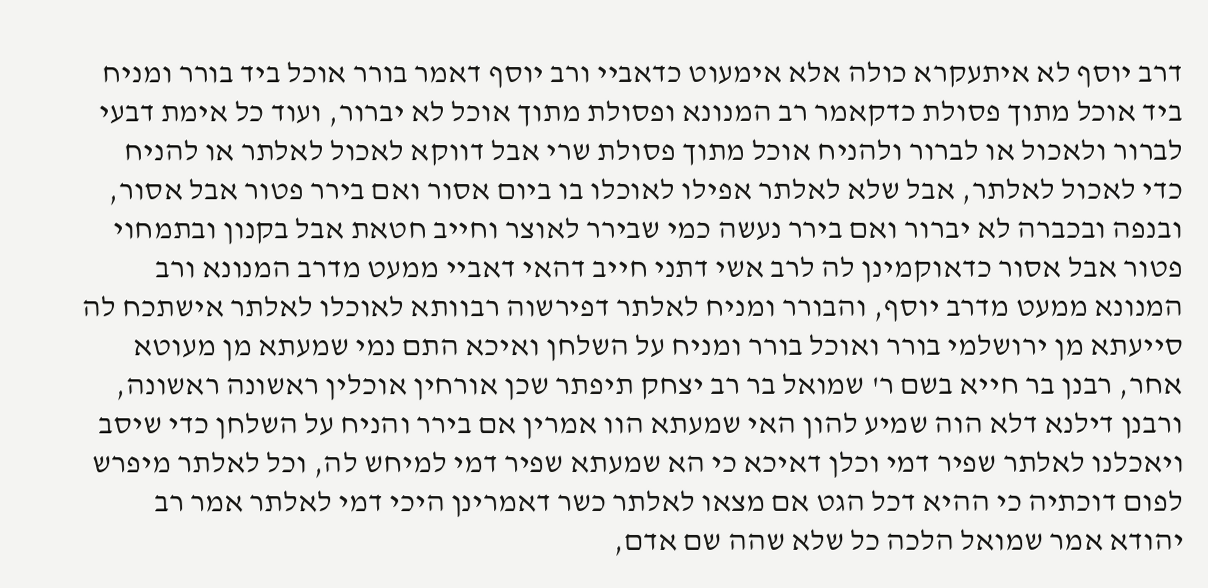דרב יוסף לא איתעקרא כולה אלא אימעוט כדאביי ורב יוסף דאמר בורר אוכל ביד בורר ומניח ביד אוכל מתוך פסולת כדקאמר רב המנונא ופסולת מתוך אוכל לא יברור, ועוד כל אימת דבעי לברור ולאכול או לברור ולהניח אוכל מתוך פסולת שרי אבל דווקא לאכול לאלתר או להניח כדי לאכול לאלתר, אבל שלא לאלתר אפילו לאוכלו בו ביום אסור ואם בירר פטור אבל אסור, ובנפה ובכברה לא יברור ואם בירר נעשה כמי שבירר לאוצר וחייב חטאת אבל בקנון ובתמחוי פטור אבל אסור כדאוקמינן לה לרב אשי דתני חייב דהאי דאביי ממעט מדרב המנונא ורב המנונא ממעט מדרב יוסף, והבורר ומניח לאלתר דפירשוה רבוותא לאוכלו לאלתר אישתכח לה סייעתא מן ירושלמי בורר ואוכל בורר ומניח על השלחן ואיכא התם נמי שמעתא מן מעוטא אחר, רבנן בר חייא בשם ר' שמואל בר רב יצחק תיפתר שכן אורחין אוכלין ראשונה ראשונה, ורבנן דילנא דלא הוה שמיע להון האי שמעתא הוו אמרין אם בירר והניח על השלחן כדי שיסב ויאכלנו לאלתר שפיר דמי וכלן דאיכא כי הא שמעתא שפיר דמי למיחש לה, וכל לאלתר מיפרש לפום דוכתיה כי ההיא דכל הגט אם מצאו לאלתר כשר דאמרינן היכי דמי לאלתר אמר רב יהודא אמר שמואל הלכה כל שלא שהה שם אדם,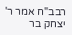רבב"ח אמר ר' יצחק בר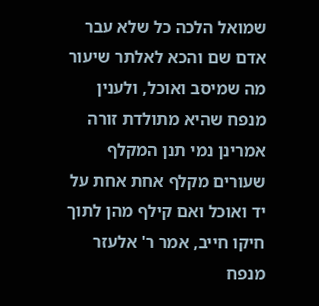שמואל הלכה כל שלא עבר אדם שם והכא לאלתר שיעור מה שמיסב ואוכל, ולענין מנפח שהיא מתולדת זורה אמרינן נמי תנן המקלף שעורים מקלף אחת אחת על יד ואוכל ואם קילף מהן לתוך חיקו חייב, אמר ר' אלעזר מנפח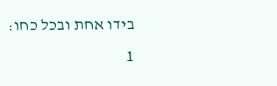בידו אחת ובכל כחו:
1